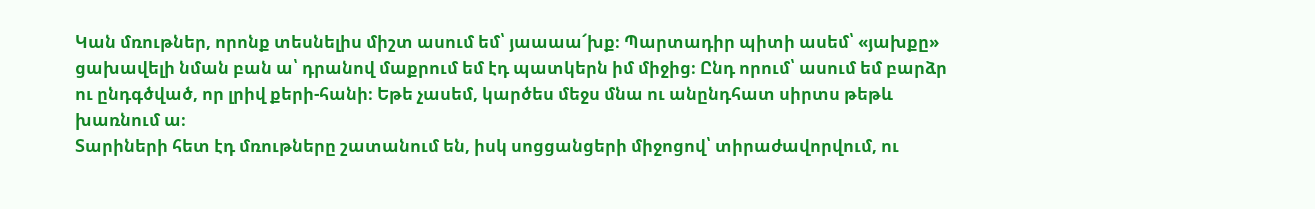Կան մռութներ, որոնք տեսնելիս միշտ ասում եմ՝ յաաաա՜խք։ Պարտադիր պիտի ասեմ՝ «յախքը» ցախավելի նման բան ա՝ դրանով մաքրում եմ էդ պատկերն իմ միջից։ Ընդ որում՝ ասում եմ բարձր ու ընդգծված, որ լրիվ քերի-հանի։ Եթե չասեմ, կարծես մեջս մնա ու անընդհատ սիրտս թեթև խառնում ա։
Տարիների հետ էդ մռութները շատանում են, իսկ սոցցանցերի միջոցով՝ տիրաժավորվում, ու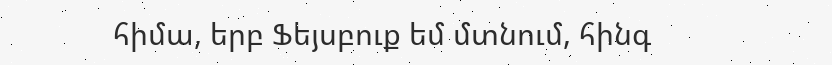հիմա, երբ Ֆեյսբուք եմ մտնում, հինգ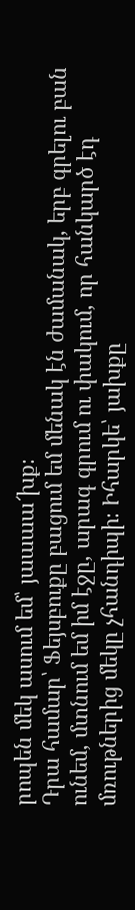րոպեն մեկ ասում եմ՝ յաաաա՜խք։
Դրա համար՝ Ֆեյսբուքը բացում եմ մենակ էն ժամանակ, երբ գրելու բան ունեմ, մտնում եմ իմ էջը, արագ գրում ու փակում, որ հանկարծ էդ մռութներից մեկը չհանդիպի։ Իհարկե՝ յախքը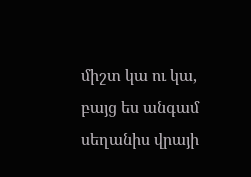միշտ կա ու կա, բայց ես անգամ սեղանիս վրայի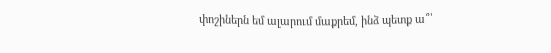փոշիներն եմ ալարում մաքրեմ, ինձ պետք ա՞՝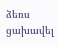ձեռս ցախավել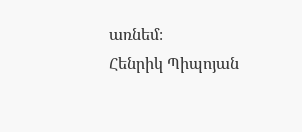առնեմ։
Հենրիկ Պիպոյան